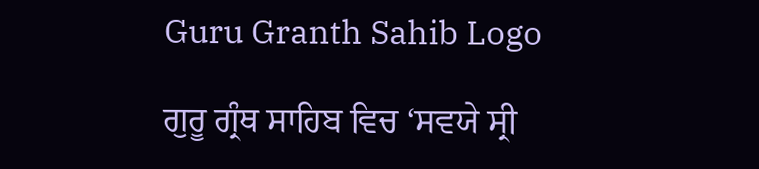Guru Granth Sahib Logo

ਗੁਰੂ ਗ੍ਰੰਥ ਸਾਹਿਬ ਵਿਚ ‘ਸਵਯੇ ਸ੍ਰੀ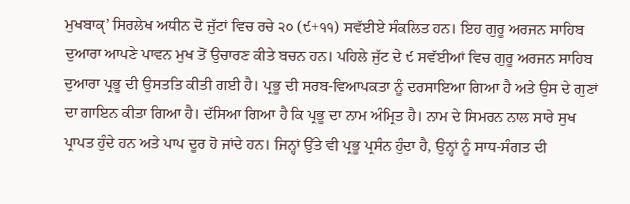ਮੁਖਬਾਕੵ’ ਸਿਰਲੇਖ ਅਧੀਨ ਦੋ ਜੁੱਟਾਂ ਵਿਚ ਰਚੇ ੨੦ (੯+੧੧) ਸਵੱਈਏ ਸੰਕਲਿਤ ਹਨ। ਇਹ ਗੁਰੂ ਅਰਜਨ ਸਾਹਿਬ ਦੁਆਰਾ ਆਪਣੇ ਪਾਵਨ ਮੁਖ ਤੋਂ ਉਚਾਰਣ ਕੀਤੇ ਬਚਨ ਹਨ। ਪਹਿਲੇ ਜੁੱਟ ਦੇ ੯ ਸਵੱਈਆਂ ਵਿਚ ਗੁਰੂ ਅਰਜਨ ਸਾਹਿਬ ਦੁਆਰਾ ਪ੍ਰਭੂ ਦੀ ਉਸਤਤਿ ਕੀਤੀ ਗਈ ਹੈ। ਪ੍ਰਭੂ ਦੀ ਸਰਬ-ਵਿਆਪਕਤਾ ਨੂੰ ਦਰਸਾਇਆ ਗਿਆ ਹੈ ਅਤੇ ਉਸ ਦੇ ਗੁਣਾਂ ਦਾ ਗਾਇਨ ਕੀਤਾ ਗਿਆ ਹੈ। ਦੱਸਿਆ ਗਿਆ ਹੈ ਕਿ ਪ੍ਰਭੂ ਦਾ ਨਾਮ ਅੰਮ੍ਰਿਤ ਹੈ। ਨਾਮ ਦੇ ਸਿਮਰਨ ਨਾਲ ਸਾਰੇ ਸੁਖ ਪ੍ਰਾਪਤ ਹੁੰਦੇ ਹਨ ਅਤੇ ਪਾਪ ਦੂਰ ਹੋ ਜਾਂਦੇ ਹਨ। ਜਿਨ੍ਹਾਂ ਉੱਤੇ ਵੀ ਪ੍ਰਭੂ ਪ੍ਰਸੰਨ ਹੁੰਦਾ ਹੈ, ਉਨ੍ਹਾਂ ਨੂੰ ਸਾਧ-ਸੰਗਤ ਦੀ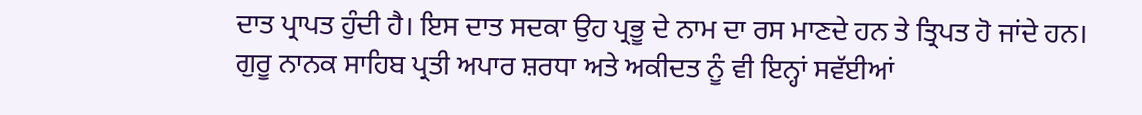ਦਾਤ ਪ੍ਰਾਪਤ ਹੁੰਦੀ ਹੈ। ਇਸ ਦਾਤ ਸਦਕਾ ਉਹ ਪ੍ਰਭੂ ਦੇ ਨਾਮ ਦਾ ਰਸ ਮਾਣਦੇ ਹਨ ਤੇ ਤ੍ਰਿਪਤ ਹੋ ਜਾਂਦੇ ਹਨ। ਗੁਰੂ ਨਾਨਕ ਸਾਹਿਬ ਪ੍ਰਤੀ ਅਪਾਰ ਸ਼ਰਧਾ ਅਤੇ ਅਕੀਦਤ ਨੂੰ ਵੀ ਇਨ੍ਹਾਂ ਸਵੱਈਆਂ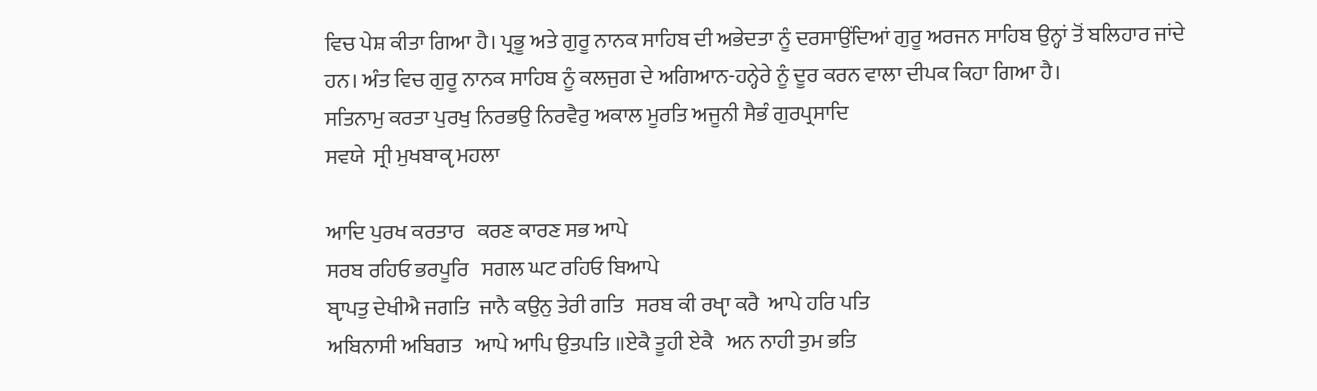ਵਿਚ ਪੇਸ਼ ਕੀਤਾ ਗਿਆ ਹੈ। ਪ੍ਰਭੂ ਅਤੇ ਗੁਰੂ ਨਾਨਕ ਸਾਹਿਬ ਦੀ ਅਭੇਦਤਾ ਨੂੰ ਦਰਸਾਉਂਦਿਆਂ ਗੁਰੂ ਅਰਜਨ ਸਾਹਿਬ ਉਨ੍ਹਾਂ ਤੋਂ ਬਲਿਹਾਰ ਜਾਂਦੇ ਹਨ। ਅੰਤ ਵਿਚ ਗੁਰੂ ਨਾਨਕ ਸਾਹਿਬ ਨੂੰ ਕਲਜੁਗ ਦੇ ਅਗਿਆਨ-ਹਨ੍ਹੇਰੇ ਨੂੰ ਦੂਰ ਕਰਨ ਵਾਲਾ ਦੀਪਕ ਕਿਹਾ ਗਿਆ ਹੈ।
ਸਤਿਨਾਮੁ ਕਰਤਾ ਪੁਰਖੁ ਨਿਰਭਉ ਨਿਰਵੈਰੁ ਅਕਾਲ ਮੂਰਤਿ ਅਜੂਨੀ ਸੈਭੰ ਗੁਰਪ੍ਰਸਾਦਿ
ਸਵਯੇ  ਸ੍ਰੀ ਮੁਖਬਾਕੵ ਮਹਲਾ

ਆਦਿ ਪੁਰਖ ਕਰਤਾਰ   ਕਰਣ ਕਾਰਣ ਸਭ ਆਪੇ
ਸਰਬ ਰਹਿਓ ਭਰਪੂਰਿ   ਸਗਲ ਘਟ ਰਹਿਓ ਬਿਆਪੇ
ਬੵਾਪਤੁ ਦੇਖੀਐ ਜਗਤਿ  ਜਾਨੈ ਕਉਨੁ ਤੇਰੀ ਗਤਿ   ਸਰਬ ਕੀ ਰਖੵਾ ਕਰੈ  ਆਪੇ ਹਰਿ ਪਤਿ
ਅਬਿਨਾਸੀ ਅਬਿਗਤ   ਆਪੇ ਆਪਿ ਉਤਪਤਿ ॥ਏਕੈ ਤੂਹੀ ਏਕੈ   ਅਨ ਨਾਹੀ ਤੁਮ ਭਤਿ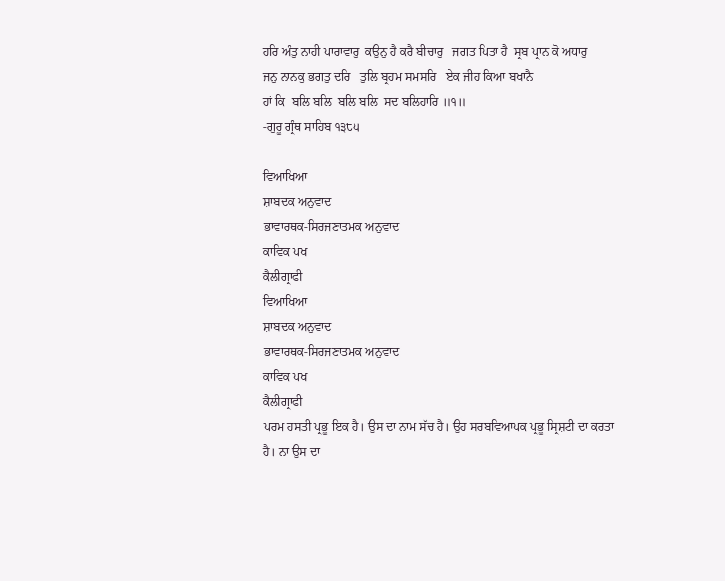ਹਰਿ ਅੰਤੁ ਨਾਹੀ ਪਾਰਾਵਾਰੁ  ਕਉਨੁ ਹੈ ਕਰੈ ਬੀਚਾਰੁ   ਜਗਤ ਪਿਤਾ ਹੈ  ਸ੍ਰਬ ਪ੍ਰਾਨ ਕੋ ਅਧਾਰੁ
ਜਨੁ ਨਾਨਕੁ ਭਗਤੁ ਦਰਿ   ਤੁਲਿ ਬ੍ਰਹਮ ਸਮਸਰਿ   ਏਕ ਜੀਹ ਕਿਆ ਬਖਾਨੈ
ਹਾਂ ਕਿ  ਬਲਿ ਬਲਿ  ਬਲਿ ਬਲਿ  ਸਦ ਬਲਿਹਾਰਿ ॥੧॥
-ਗੁਰੂ ਗ੍ਰੰਥ ਸਾਹਿਬ ੧੩੮੫

ਵਿਆਖਿਆ
ਸ਼ਾਬਦਕ ਅਨੁਵਾਦ
ਭਾਵਾਰਥਕ-ਸਿਰਜਣਾਤਮਕ ਅਨੁਵਾਦ
ਕਾਵਿਕ ਪਖ
ਕੈਲੀਗ੍ਰਾਫੀ
ਵਿਆਖਿਆ
ਸ਼ਾਬਦਕ ਅਨੁਵਾਦ
ਭਾਵਾਰਥਕ-ਸਿਰਜਣਾਤਮਕ ਅਨੁਵਾਦ
ਕਾਵਿਕ ਪਖ
ਕੈਲੀਗ੍ਰਾਫੀ
ਪਰਮ ਹਸਤੀ ਪ੍ਰਭੂ ਇਕ ਹੈ। ਉਸ ਦਾ ਨਾਮ ਸੱਚ ਹੈ। ਉਹ ਸਰਬਵਿਆਪਕ ਪ੍ਰਭੂ ਸ੍ਰਿਸ਼ਟੀ ਦਾ ਕਰਤਾ ਹੈ। ਨਾ ਉਸ ਦਾ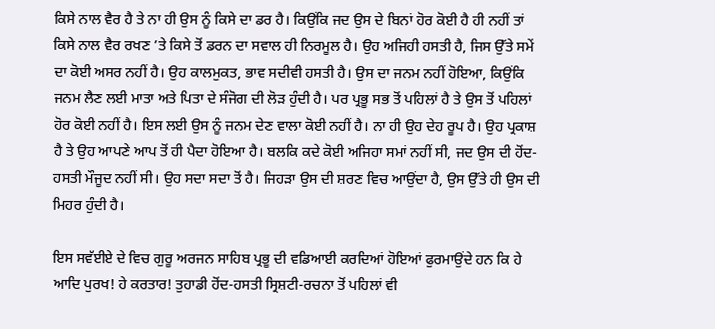ਕਿਸੇ ਨਾਲ ਵੈਰ ਹੈ ਤੇ ਨਾ ਹੀ ਉਸ ਨੂੰ ਕਿਸੇ ਦਾ ਡਰ ਹੈ। ਕਿਉਂਕਿ ਜਦ ਉਸ ਦੇ ਬਿਨਾਂ ਹੋਰ ਕੋਈ ਹੈ ਹੀ ਨਹੀਂ ਤਾਂ ਕਿਸੇ ਨਾਲ ਵੈਰ ਰਖਣ ’ਤੇ ਕਿਸੇ ਤੋਂ ਡਰਨ ਦਾ ਸਵਾਲ ਹੀ ਨਿਰਮੂਲ ਹੈ। ਉਹ ਅਜਿਹੀ ਹਸਤੀ ਹੈ, ਜਿਸ ਉੱਤੇ ਸਮੇਂ ਦਾ ਕੋਈ ਅਸਰ ਨਹੀਂ ਹੈ। ਉਹ ਕਾਲਮੁਕਤ, ਭਾਵ ਸਦੀਵੀ ਹਸਤੀ ਹੈ। ਉਸ ਦਾ ਜਨਮ ਨਹੀਂ ਹੋਇਆ, ਕਿਉਂਕਿ ਜਨਮ ਲੈਣ ਲਈ ਮਾਤਾ ਅਤੇ ਪਿਤਾ ਦੇ ਸੰਜੋਗ ਦੀ ਲੋੜ ਹੁੰਦੀ ਹੈ। ਪਰ ਪ੍ਰਭੂ ਸਭ ਤੋਂ ਪਹਿਲਾਂ ਹੈ ਤੇ ਉਸ ਤੋਂ ਪਹਿਲਾਂ ਹੋਰ ਕੋਈ ਨਹੀਂ ਹੈ। ਇਸ ਲਈ ਉਸ ਨੂੰ ਜਨਮ ਦੇਣ ਵਾਲਾ ਕੋਈ ਨਹੀਂ ਹੈ। ਨਾ ਹੀ ਉਹ ਦੇਹ ਰੂਪ ਹੈ। ਉਹ ਪ੍ਰਕਾਸ਼ ਹੈ ਤੇ ਉਹ ਆਪਣੇ ਆਪ ਤੋਂ ਹੀ ਪੈਦਾ ਹੋਇਆ ਹੈ। ਬਲਕਿ ਕਦੇ ਕੋਈ ਅਜਿਹਾ ਸਮਾਂ ਨਹੀਂ ਸੀ, ਜਦ ਉਸ ਦੀ ਹੋਂਦ-ਹਸਤੀ ਮੌਜੂਦ ਨਹੀਂ ਸੀ। ਉਹ ਸਦਾ ਸਦਾ ਤੋਂ ਹੈ। ਜਿਹੜਾ ਉਸ ਦੀ ਸ਼ਰਣ ਵਿਚ ਆਉਂਦਾ ਹੈ, ਉਸ ਉੱਤੇ ਹੀ ਉਸ ਦੀ ਮਿਹਰ ਹੁੰਦੀ ਹੈ।

ਇਸ ਸਵੱਈਏ ਦੇ ਵਿਚ ਗੁਰੂ ਅਰਜਨ ਸਾਹਿਬ ਪ੍ਰਭੂ ਦੀ ਵਡਿਆਈ ਕਰਦਿਆਂ ਹੋਇਆਂ ਫੁਰਮਾਉਂਦੇ ਹਨ ਕਿ ਹੇ ਆਦਿ ਪੁਰਖ! ਹੇ ਕਰਤਾਰ! ਤੁਹਾਡੀ ਹੋਂਦ-ਹਸਤੀ ਸ੍ਰਿਸ਼ਟੀ-ਰਚਨਾ ਤੋਂ ਪਹਿਲਾਂ ਵੀ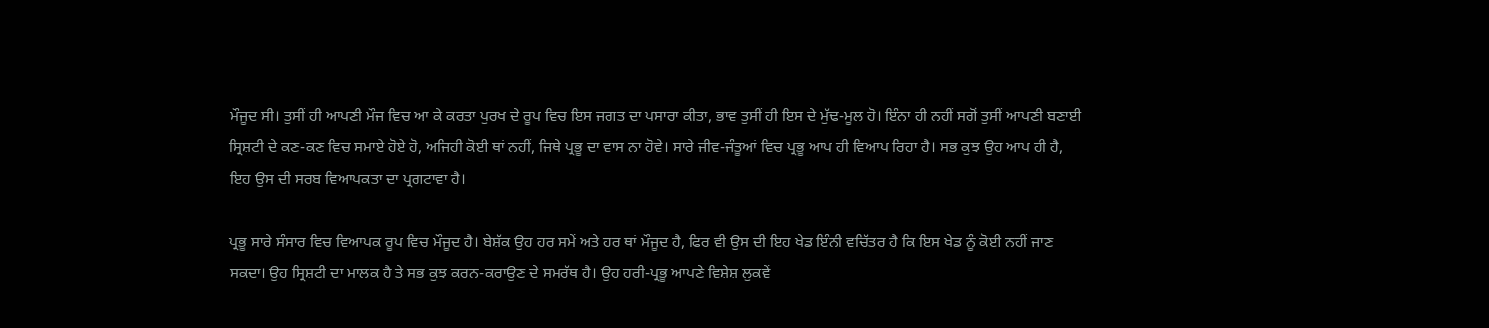ਮੌਜੂਦ ਸੀ। ਤੁਸੀਂ ਹੀ ਆਪਣੀ ਮੌਜ ਵਿਚ ਆ ਕੇ ਕਰਤਾ ਪੁਰਖ ਦੇ ਰੂਪ ਵਿਚ ਇਸ ਜਗਤ ਦਾ ਪਸਾਰਾ ਕੀਤਾ, ਭਾਵ ਤੁਸੀਂ ਹੀ ਇਸ ਦੇ ਮੁੱਢ-ਮੂਲ ਹੋ। ਇੰਨਾ ਹੀ ਨਹੀਂ ਸਗੋਂ ਤੁਸੀਂ ਆਪਣੀ ਬਣਾਈ ਸ੍ਰਿਸ਼ਟੀ ਦੇ ਕਣ-ਕਣ ਵਿਚ ਸਮਾਏ ਹੋਏ ਹੋ, ਅਜਿਹੀ ਕੋਈ ਥਾਂ ਨਹੀਂ, ਜਿਥੇ ਪ੍ਰਭੂ ਦਾ ਵਾਸ ਨਾ ਹੋਵੇ। ਸਾਰੇ ਜੀਵ-ਜੰਤੂਆਂ ਵਿਚ ਪ੍ਰਭੂ ਆਪ ਹੀ ਵਿਆਪ ਰਿਹਾ ਹੈ। ਸਭ ਕੁਝ ਉਹ ਆਪ ਹੀ ਹੈ, ਇਹ ਉਸ ਦੀ ਸਰਬ ਵਿਆਪਕਤਾ ਦਾ ਪ੍ਰਗਟਾਵਾ ਹੈ।

ਪ੍ਰਭੂ ਸਾਰੇ ਸੰਸਾਰ ਵਿਚ ਵਿਆਪਕ ਰੂਪ ਵਿਚ ਮੌਜੂਦ ਹੈ। ਬੇਸ਼ੱਕ ਉਹ ਹਰ ਸਮੇਂ ਅਤੇ ਹਰ ਥਾਂ ਮੌਜੂਦ ਹੈ, ਫਿਰ ਵੀ ਉਸ ਦੀ ਇਹ ਖੇਡ ਇੰਨੀ ਵਚਿੱਤਰ ਹੈ ਕਿ ਇਸ ਖੇਡ ਨੂੰ ਕੋਈ ਨਹੀਂ ਜਾਣ ਸਕਦਾ। ਉਹ ਸ੍ਰਿਸ਼ਟੀ ਦਾ ਮਾਲਕ ਹੈ ਤੇ ਸਭ ਕੁਝ ਕਰਨ-ਕਰਾਉਣ ਦੇ ਸਮਰੱਥ ਹੈ। ਉਹ ਹਰੀ-ਪ੍ਰਭੂ ਆਪਣੇ ਵਿਸ਼ੇਸ਼ ਲੁਕਵੇਂ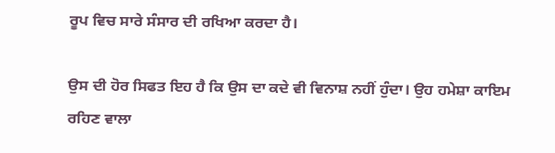ਰੂਪ ਵਿਚ ਸਾਰੇ ਸੰਸਾਰ ਦੀ ਰਖਿਆ ਕਰਦਾ ਹੈ।

ਉਸ ਦੀ ਹੋਰ ਸਿਫਤ ਇਹ ਹੈ ਕਿ ਉਸ ਦਾ ਕਦੇ ਵੀ ਵਿਨਾਸ਼ ਨਹੀਂ ਹੁੰਦਾ। ਉਹ ਹਮੇਸ਼ਾ ਕਾਇਮ ਰਹਿਣ ਵਾਲਾ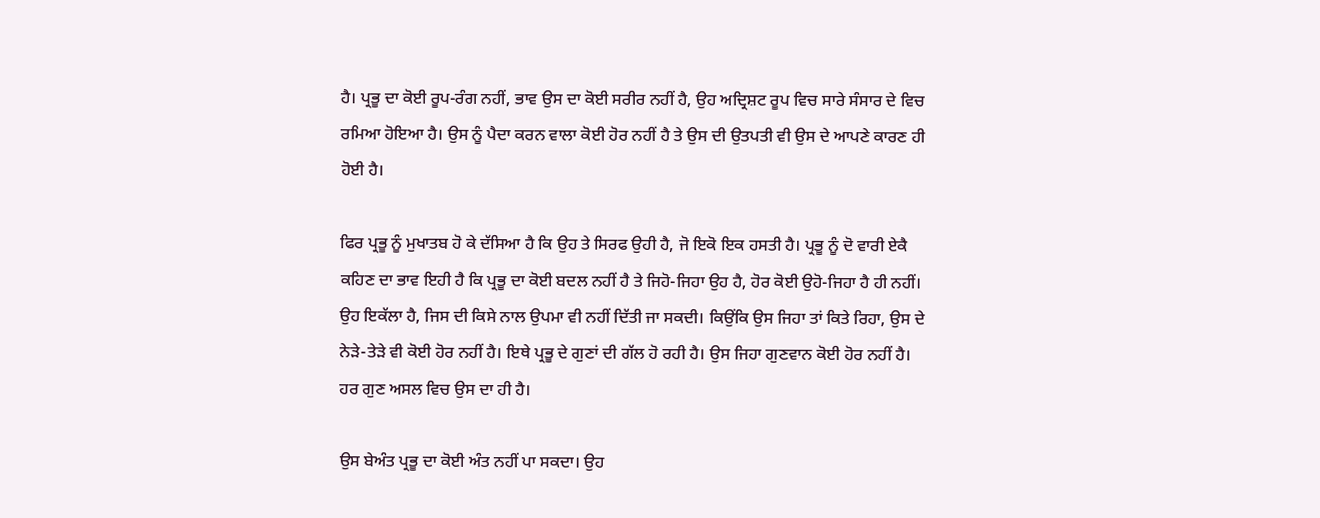ਹੈ। ਪ੍ਰਭੂ ਦਾ ਕੋਈ ਰੂਪ-ਰੰਗ ਨਹੀਂ, ਭਾਵ ਉਸ ਦਾ ਕੋਈ ਸਰੀਰ ਨਹੀਂ ਹੈ, ਉਹ ਅਦ੍ਰਿਸ਼ਟ ਰੂਪ ਵਿਚ ਸਾਰੇ ਸੰਸਾਰ ਦੇ ਵਿਚ ਰਮਿਆ ਹੋਇਆ ਹੈ। ਉਸ ਨੂੰ ਪੈਦਾ ਕਰਨ ਵਾਲਾ ਕੋਈ ਹੋਰ ਨਹੀਂ ਹੈ ਤੇ ਉਸ ਦੀ ਉਤਪਤੀ ਵੀ ਉਸ ਦੇ ਆਪਣੇ ਕਾਰਣ ਹੀ ਹੋਈ ਹੈ।

ਫਿਰ ਪ੍ਰਭੂ ਨੂੰ ਮੁਖਾਤਬ ਹੋ ਕੇ ਦੱਸਿਆ ਹੈ ਕਿ ਉਹ ਤੇ ਸਿਰਫ ਉਹੀ ਹੈ, ਜੋ ਇਕੋ ਇਕ ਹਸਤੀ ਹੈ। ਪ੍ਰਭੂ ਨੂੰ ਦੋ ਵਾਰੀ ਏਕੈ ਕਹਿਣ ਦਾ ਭਾਵ ਇਹੀ ਹੈ ਕਿ ਪ੍ਰਭੂ ਦਾ ਕੋਈ ਬਦਲ ਨਹੀਂ ਹੈ ਤੇ ਜਿਹੋ-ਜਿਹਾ ਉਹ ਹੈ, ਹੋਰ ਕੋਈ ਉਹੋ-ਜਿਹਾ ਹੈ ਹੀ ਨਹੀਂ। ਉਹ ਇਕੱਲਾ ਹੈ, ਜਿਸ ਦੀ ਕਿਸੇ ਨਾਲ ਉਪਮਾ ਵੀ ਨਹੀਂ ਦਿੱਤੀ ਜਾ ਸਕਦੀ। ਕਿਉਂਕਿ ਉਸ ਜਿਹਾ ਤਾਂ ਕਿਤੇ ਰਿਹਾ, ਉਸ ਦੇ ਨੇੜੇ-ਤੇੜੇ ਵੀ ਕੋਈ ਹੋਰ ਨਹੀਂ ਹੈ। ਇਥੇ ਪ੍ਰਭੂ ਦੇ ਗੁਣਾਂ ਦੀ ਗੱਲ ਹੋ ਰਹੀ ਹੈ। ਉਸ ਜਿਹਾ ਗੁਣਵਾਨ ਕੋਈ ਹੋਰ ਨਹੀਂ ਹੈ। ਹਰ ਗੁਣ ਅਸਲ ਵਿਚ ਉਸ ਦਾ ਹੀ ਹੈ।

ਉਸ ਬੇਅੰਤ ਪ੍ਰਭੂ ਦਾ ਕੋਈ ਅੰਤ ਨਹੀਂ ਪਾ ਸਕਦਾ। ਉਹ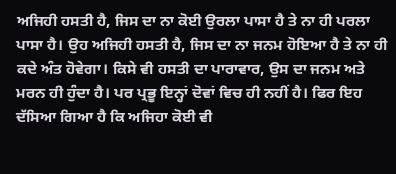ਅਜਿਹੀ ਹਸਤੀ ਹੈ, ਜਿਸ ਦਾ ਨਾ ਕੋਈ ਉਰਲਾ ਪਾਸਾ ਹੈ ਤੇ ਨਾ ਹੀ ਪਰਲਾ ਪਾਸਾ ਹੈ। ਉਹ ਅਜਿਹੀ ਹਸਤੀ ਹੈ, ਜਿਸ ਦਾ ਨਾ ਜਨਮ ਹੋਇਆ ਹੈ ਤੇ ਨਾ ਹੀ ਕਦੇ ਅੰਤ ਹੋਵੇਗਾ। ਕਿਸੇ ਵੀ ਹਸਤੀ ਦਾ ਪਾਰਾਵਾਰ, ਉਸ ਦਾ ਜਨਮ ਅਤੇ ਮਰਨ ਹੀ ਹੁੰਦਾ ਹੈ। ਪਰ ਪ੍ਰਭੂ ਇਨ੍ਹਾਂ ਦੋਵਾਂ ਵਿਚ ਹੀ ਨਹੀਂ ਹੈ। ਫਿਰ ਇਹ ਦੱਸਿਆ ਗਿਆ ਹੈ ਕਿ ਅਜਿਹਾ ਕੋਈ ਵੀ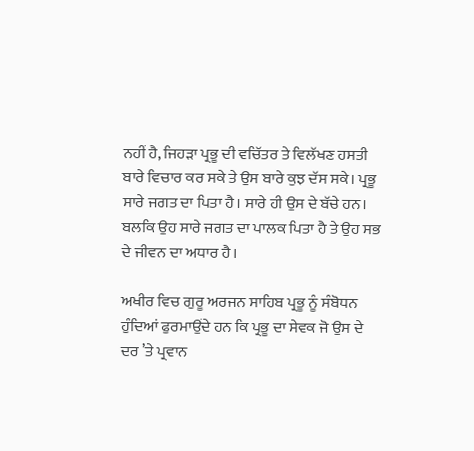ਨਹੀਂ ਹੈ, ਜਿਹੜਾ ਪ੍ਰਭੂ ਦੀ ਵਚਿੱਤਰ ਤੇ ਵਿਲੱਖਣ ਹਸਤੀ ਬਾਰੇ ਵਿਚਾਰ ਕਰ ਸਕੇ ਤੇ ਉਸ ਬਾਰੇ ਕੁਝ ਦੱਸ ਸਕੇ। ਪ੍ਰਭੂ ਸਾਰੇ ਜਗਤ ਦਾ ਪਿਤਾ ਹੈ। ਸਾਰੇ ਹੀ ਉਸ ਦੇ ਬੱਚੇ ਹਨ। ਬਲਕਿ ਉਹ ਸਾਰੇ ਜਗਤ ਦਾ ਪਾਲਕ ਪਿਤਾ ਹੈ ਤੇ ਉਹ ਸਭ ਦੇ ਜੀਵਨ ਦਾ ਅਧਾਰ ਹੈ।

ਅਖੀਰ ਵਿਚ ਗੁਰੂ ਅਰਜਨ ਸਾਹਿਬ ਪ੍ਰਭੂ ਨੂੰ ਸੰਬੋਧਨ ਹੁੰਦਿਆਂ ਫੁਰਮਾਉਂਦੇ ਹਨ ਕਿ ਪ੍ਰਭੂ ਦਾ ਸੇਵਕ ਜੋ ਉਸ ਦੇ ਦਰ ’ਤੇ ਪ੍ਰਵਾਨ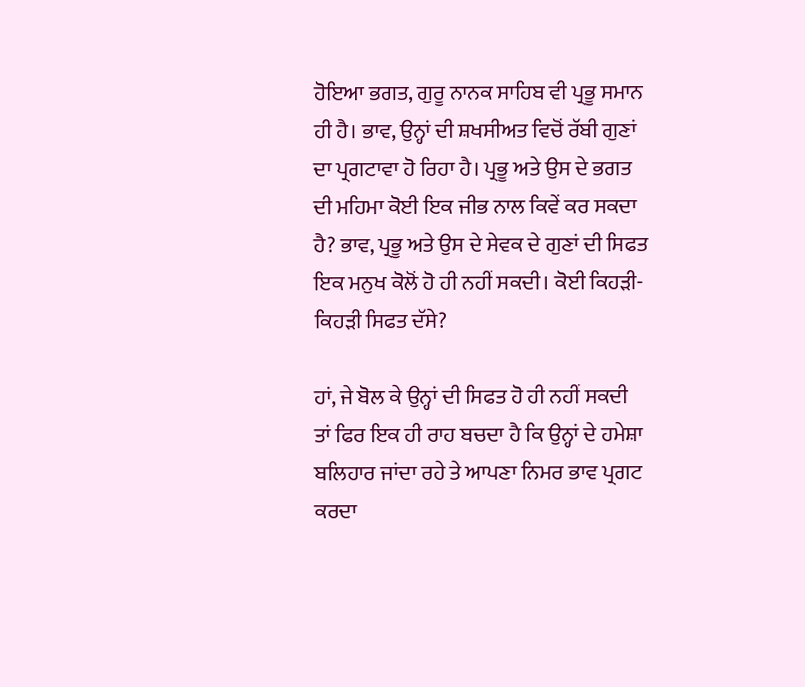ਹੋਇਆ ਭਗਤ, ਗੁਰੂ ਨਾਨਕ ਸਾਹਿਬ ਵੀ ਪ੍ਰਭੂ ਸਮਾਨ ਹੀ ਹੈ। ਭਾਵ, ਉਨ੍ਹਾਂ ਦੀ ਸ਼ਖਸੀਅਤ ਵਿਚੋਂ ਰੱਬੀ ਗੁਣਾਂ ਦਾ ਪ੍ਰਗਟਾਵਾ ਹੋ ਰਿਹਾ ਹੈ। ਪ੍ਰਭੂ ਅਤੇ ਉਸ ਦੇ ਭਗਤ ਦੀ ਮਹਿਮਾ ਕੋਈ ਇਕ ਜੀਭ ਨਾਲ ਕਿਵੇਂ ਕਰ ਸਕਦਾ ਹੈ? ਭਾਵ, ਪ੍ਰਭੂ ਅਤੇ ਉਸ ਦੇ ਸੇਵਕ ਦੇ ਗੁਣਾਂ ਦੀ ਸਿਫਤ ਇਕ ਮਨੁਖ ਕੋਲੋਂ ਹੋ ਹੀ ਨਹੀਂ ਸਕਦੀ। ਕੋਈ ਕਿਹੜੀ-ਕਿਹੜੀ ਸਿਫਤ ਦੱਸੇ?

ਹਾਂ, ਜੇ ਬੋਲ ਕੇ ਉਨ੍ਹਾਂ ਦੀ ਸਿਫਤ ਹੋ ਹੀ ਨਹੀਂ ਸਕਦੀ ਤਾਂ ਫਿਰ ਇਕ ਹੀ ਰਾਹ ਬਚਦਾ ਹੈ ਕਿ ਉਨ੍ਹਾਂ ਦੇ ਹਮੇਸ਼ਾ ਬਲਿਹਾਰ ਜਾਂਦਾ ਰਹੇ ਤੇ ਆਪਣਾ ਨਿਮਰ ਭਾਵ ਪ੍ਰਗਟ ਕਰਦਾ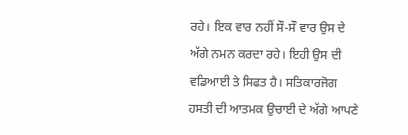ਰਹੇ। ਇਕ ਵਾਰ ਨਹੀਂ ਸੌ-ਸੌ ਵਾਰ ਉਸ ਦੇ ਅੱਗੇ ਨਮਨ ਕਰਦਾ ਰਹੇ। ਇਹੀ ਉਸ ਦੀ ਵਡਿਆਈ ਤੇ ਸਿਫਤ ਹੈ। ਸਤਿਕਾਰਜੋਗ ਹਸਤੀ ਦੀ ਆਤਮਕ ਉਚਾਈ ਦੇ ਅੱਗੇ ਆਪਣੇ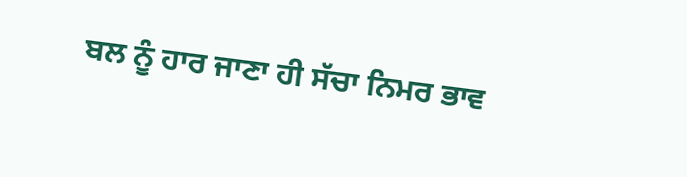ਬਲ ਨੂੰ ਹਾਰ ਜਾਣਾ ਹੀ ਸੱਚਾ ਨਿਮਰ ਭਾਵ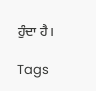ਹੁੰਦਾ ਹੈ।

Tags